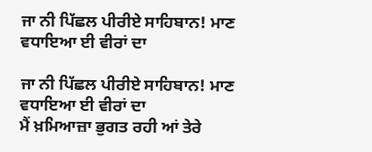ਜਾ ਨੀ ਪਿੱਛਲ ਪੀਰੀਏ ਸਾਹਿਬਾਨ! ਮਾਣ ਵਧਾਇਆ ਈ ਵੀਰਾਂ ਦਾ

ਜਾ ਨੀ ਪਿੱਛਲ ਪੀਰੀਏ ਸਾਹਿਬਾਨ! ਮਾਣ ਵਧਾਇਆ ਈ ਵੀਰਾਂ ਦਾ
ਮੈਂ ਖ਼ਮਿਆਜ਼ਾ ਭੁਗਤ ਰਹੀ ਆਂ ਤੇਰੇ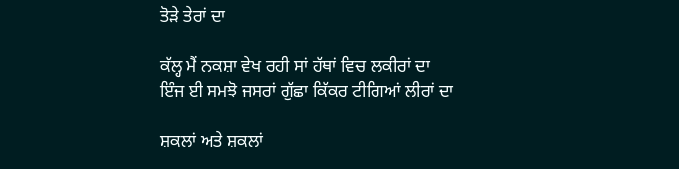ਤੋੜੇ ਤੇਰਾਂ ਦਾ

ਕੱਲ੍ਹ ਮੈਂ ਨਕਸ਼ਾ ਵੇਖ ਰਹੀ ਸਾਂ ਹੱਥਾਂ ਵਿਚ ਲਕੀਰਾਂ ਦਾ
ਇੰਜ ਈ ਸਮਝੋ ਜਸਰਾਂ ਗੁੱਛਾ ਕਿੱਕਰ ਟੀਗਿਆਂ ਲੀਰਾਂ ਦਾ

ਸ਼ਕਲਾਂ ਅਤੇ ਸ਼ਕਲਾਂ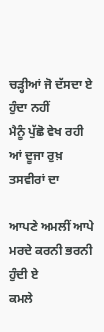ਚੜ੍ਹੀਆਂ ਜੋ ਦੱਸਦਾ ਏ ਹੁੰਦਾ ਨਹੀਂ
ਮੈਨੂੰ ਪੁੱਛੋ ਵੇਖ ਰਹੀ ਆਂ ਦੂਜਾ ਰੁਖ਼ ਤਸਵੀਰਾਂ ਦਾ

ਆਪਣੇ ਅਮਲੀਂ ਆਪੇ ਮਰਦੇ ਕਰਨੀ ਭਰਨੀ ਹੁੰਦੀ ਏ
ਕਮਲੇ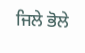ਜਿਲੇ ਭੋਲੇ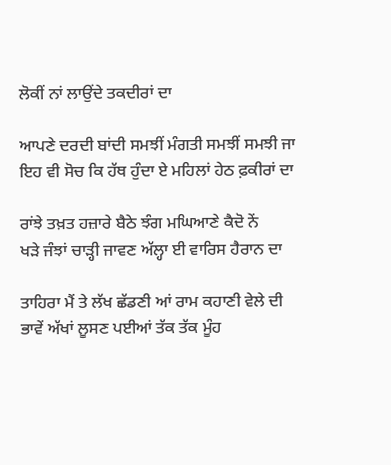ਲੋਕੀਂ ਨਾਂ ਲਾਉਂਦੇ ਤਕਦੀਰਾਂ ਦਾ

ਆਪਣੇ ਦਰਦੀ ਬਾਂਦੀ ਸਮਝੀਂ ਮੰਗਤੀ ਸਮਝੀਂ ਸਮਝੀ ਜਾ
ਇਹ ਵੀ ਸੋਚ ਕਿ ਹੱਥ ਹੁੰਦਾ ਏ ਮਹਿਲਾਂ ਹੇਠ ਫ਼ਕੀਰਾਂ ਦਾ

ਰਾਂਝੇ ਤਖ਼ਤ ਹਜ਼ਾਰੇ ਬੈਠੇ ਝੰਗ ਮਘਿਆਣੇ ਕੈਦੋ ਨੇਂ
ਖੜੇ ਜੰਝਾਂ ਚਾੜ੍ਹੀ ਜਾਵਣ ਅੱਲ੍ਹਾ ਈ ਵਾਰਿਸ ਹੈਰਾਨ ਦਾ

ਤਾਹਿਰਾ ਮੈਂ ਤੇ ਲੱਖ ਛੱਡਣੀ ਆਂ ਰਾਮ ਕਹਾਣੀ ਵੇਲੇ ਦੀ
ਭਾਵੇਂ ਅੱਖਾਂ ਲੂਸਣ ਪਈਆਂ ਤੱਕ ਤੱਕ ਮੂੰਹ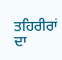ਤਹਿਰੀਰਾਂ ਦਾ